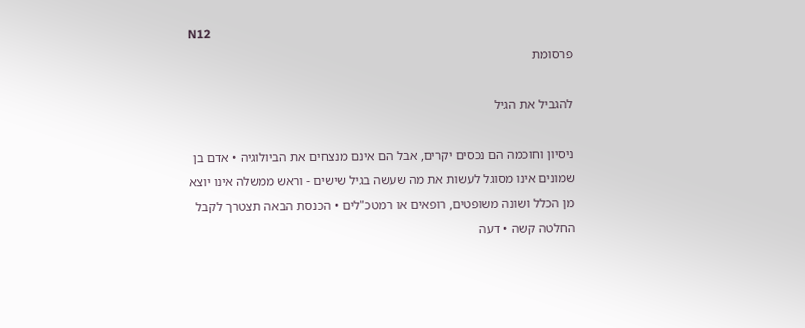N12
פרסומת

להגביל את הגיל

ניסיון וחוכמה הם נכסים יקרים, אבל הם אינם מנצחים את הביולוגיה • אדם בן שמונים אינו מסוגל לעשות את מה שעשה בגיל שישים - וראש ממשלה אינו יוצא מן הכלל ושונה משופטים, רופאים או רמטכ"לים • הכנסת הבאה תצטרך לקבל החלטה קשה • דעה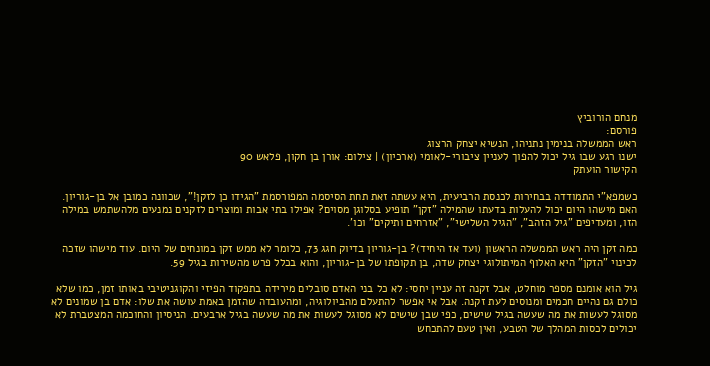מנחם הורוביץ
פורסם:
ראש הממשלה בנימין נתניהו, הנשיא יצחק הרצוג
ישנו רגע שבו גיל יכול להפוך לעניין ציבורי-לאומי (ארכיון) | צילום: אורן בן חקון, פלאש 90
הקישור הועתק

כשמפא"י התמודדה בבחירות לכנסת הרביעית, היא עשתה זאת תחת הסיסמה המפורסמת "הגידו כן לזקן!", שכוונה כמובן אל בן-גוריון. האם מישהו היום יכול להעלות בדעתו שהמילה "זקן" תופיע בסלוגן מסוים? אפילו בתי אבות ומוצרים לזקנים נמנעים מלהשתמש במילה הזו, ומעדיפים "גיל הזהב", "הגיל השלישי", "אזרחים ותיקים" וכו'.

כמה זקן היה ראש הממשלה הראשון (ועד אז היחיד)? בן-גוריון בדיוק חגג 73, כלומר לא ממש זקן במונחים של היום. עוד מישהו שזכה לכינוי "הזקן" היא האלוף המיתולוגי יצחק שדה, בן תקופתו של בן-גוריון, והוא בכלל פרש מהשירות בגיל 59.

גיל הוא אומנם מספר מוחלט, אבל זקנה זה עניין יחסי: לא כל בני האדם סובלים מירידה בתפקוד הפיזי והקוגניטיבי באותו זמן, כמו שלא כולם גם נהיים חכמים ומנוסים לעת זקנה. אבל אי אפשר להתעלם מהביולוגיה, ומהעובדה שהזמן באמת עושה את שלו: אדם בן שמונים לא מסוגל לעשות את מה שעשה בגיל שישים, כפי שבן שישים לא מסוגל לעשות את מה שעשה בגיל ארבעים. הניסיון והחוכמה המצטברת לא יכולים לכסות המהלך של הטבע, ואין טעם להתכחש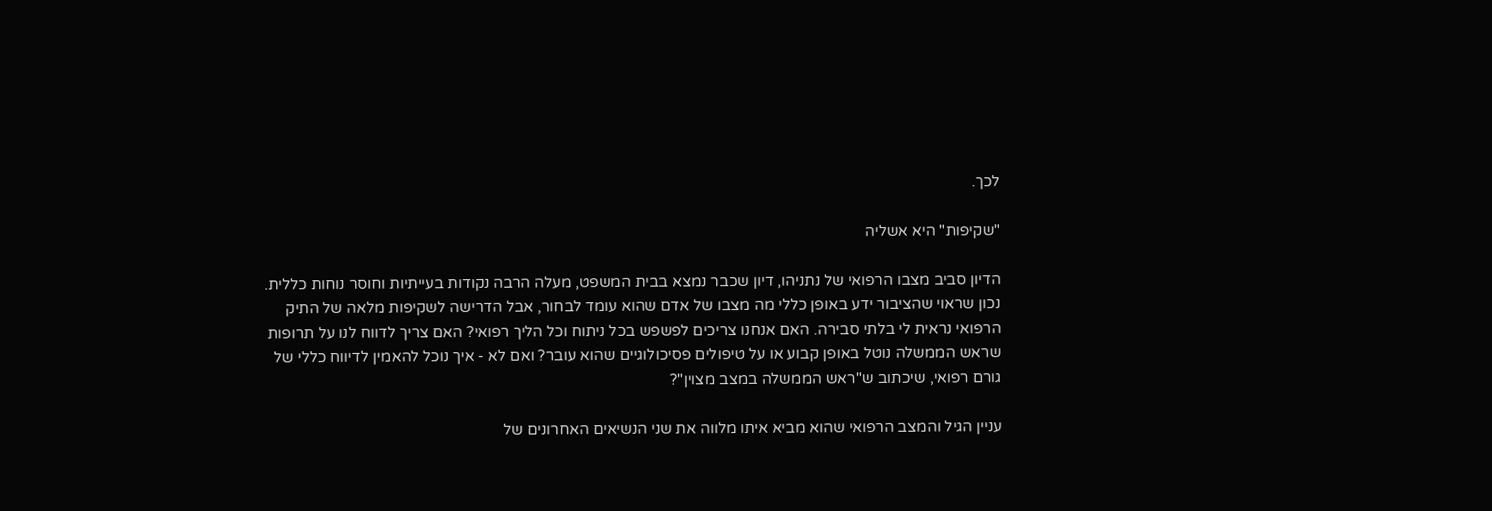לכך.

"שקיפות" היא אשליה

הדיון סביב מצבו הרפואי של נתניהו, דיון שכבר נמצא בבית המשפט, מעלה הרבה נקודות בעייתיות וחוסר נוחות כללית. נכון שראוי שהציבור ידע באופן כללי מה מצבו של אדם שהוא עומד לבחור, אבל הדרישה לשקיפות מלאה של התיק הרפואי נראית לי בלתי סבירה. האם אנחנו צריכים לפשפש בכל ניתוח וכל הליך רפואי? האם צריך לדווח לנו על תרופות שראש הממשלה נוטל באופן קבוע או על טיפולים פסיכולוגיים שהוא עובר? ואם לא - איך נוכל להאמין לדיווח כללי של גורם רפואי, שיכתוב ש"ראש הממשלה במצב מצוין"?

עניין הגיל והמצב הרפואי שהוא מביא איתו מלווה את שני הנשיאים האחרונים של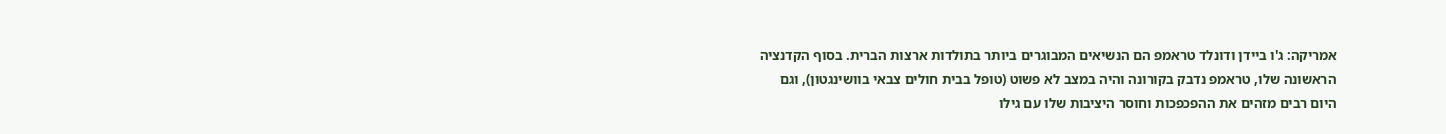אמריקה: ג'ו ביידן ודונלד טראמפ הם הנשיאים המבוגרים ביותר בתולדות ארצות הברית. בסוף הקדנציה הראשונה שלו, טראמפ נדבק בקורונה והיה במצב לא פשוט (טופל בבית חולים צבאי בוושינגטון), וגם היום רבים מזהים את ההפכפכות וחוסר היציבות שלו עם גילו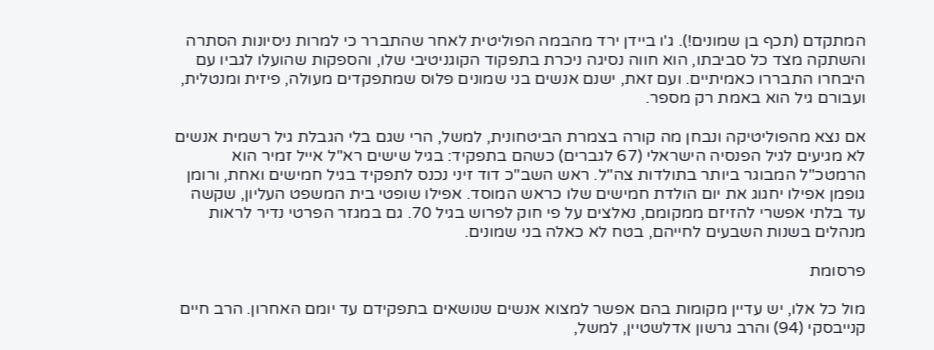המתקדם (תכף בן שמונים!). ג'ו ביידן ירד מהבמה הפוליטית לאחר שהתברר כי למרות ניסיונות הסתרה והשתקה מצד כל סביבתו, הוא חווה נסיגה ניכרת בתפקוד הקוגניטיבי שלו, והספקות שהועלו לגביו עם היבחרו התבררו כאמיתיים. ועם זאת, ישנם אנשים בני שמונים פלוס שמתפקדים מעולה, פיזית ומנטלית, ועבורם גיל הוא באמת רק מספר.

אם נצא מהפוליטיקה ונבחן מה קורה בצמרת הביטחונית, למשל, הרי שגם בלי הגבלת גיל רשמית אנשים לא מגיעים לגיל הפנסיה הישראלי (67 לגברים) כשהם בתפקיד: בגיל שישים רא"ל אייל זמיר הוא הרמטכ"ל המבוגר ביותר בתולדות צה"ל. ראש השב"כ דוד זיני נכנס לתפקיד בגיל חמישים ואחת, ורומן גופמן אפילו יחגוג את יום הולדת חמישים שלו כראש המוסד. אפילו שופטי בית המשפט העליון, שקשה עד בלתי אפשרי להזיזם ממקומם, נאלצים על פי חוק לפרוש בגיל 70. גם במגזר הפרטי נדיר לראות מנהלים בשנות השבעים לחייהם, בטח לא כאלה בני שמונים.

פרסומת

מול כל אלו, יש עדיין מקומות בהם אפשר למצוא אנשים שנושאים בתפקידם עד יומם האחרון. הרב חיים קנייבסקי (94) והרב גרשון אדלשטיין, למשל,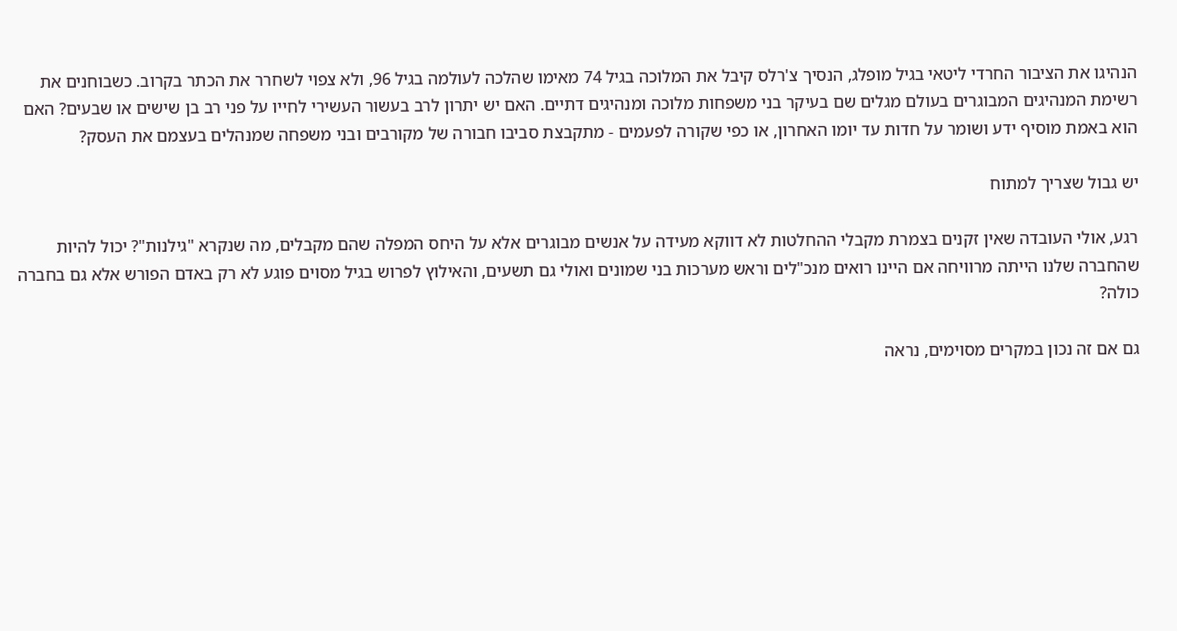הנהיגו את הציבור החרדי ליטאי בגיל מופלג, הנסיך צ'רלס קיבל את המלוכה בגיל 74 מאימו שהלכה לעולמה בגיל 96, ולא צפוי לשחרר את הכתר בקרוב. כשבוחנים את רשימת המנהיגים המבוגרים בעולם מגלים שם בעיקר בני משפחות מלוכה ומנהיגים דתיים. האם יש יתרון לרב בעשור העשירי לחייו על פני רב בן שישים או שבעים? האם הוא באמת מוסיף ידע ושומר על חדות עד יומו האחרון, או כפי שקורה לפעמים - מתקבצת סביבו חבורה של מקורבים ובני משפחה שמנהלים בעצמם את העסק?

יש גבול שצריך למתוח

רגע, אולי העובדה שאין זקנים בצמרת מקבלי ההחלטות לא דווקא מעידה על אנשים מבוגרים אלא על היחס המפלה שהם מקבלים, מה שנקרא "גילנות"? יכול להיות שהחברה שלנו הייתה מרוויחה אם היינו רואים מנכ"לים וראש מערכות בני שמונים ואולי גם תשעים, והאילוץ לפרוש בגיל מסוים פוגע לא רק באדם הפורש אלא גם בחברה כולה?

גם אם זה נכון במקרים מסוימים, נראה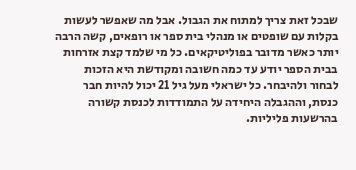שבכל זאת צריך למתוח את הגבול. אבל מה שאפשר לעשות בקלות עם שופטים או מנהלי בית ספר או רופאים, קשה הרבה יותר כאשר מדובר בפוליטיקאים. כל מי שלמד קצת אזרחות בבית הספר יודע עד כמה חשובה ומקודשת היא הזכות לבחור ולהיבחר. כל ישראלי מעל גיל 21 יכול להיות חבר כנסת, וההגבלה היחידה על התמודדות לכנסת קשורה בהרשעות פליליות.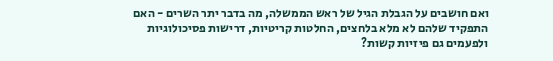ואם חושבים על הגבלת הגיל של ראש הממשלה, מה בדבר יתר השרים - האם התפקיד שלהם לא מלא בלחצים, החלטות קריטיות, דרישות פסיכולוגיות ולפעמים גם פיזיות קשות?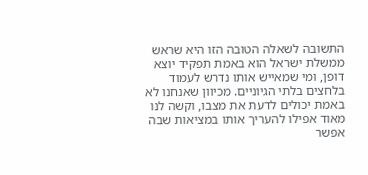התשובה לשאלה הטובה הזו היא שראש ממשלת ישראל הוא באמת תפקיד יוצא דופן, ומי שמאייש אותו נדרש לעמוד בלחצים בלתי הגיוניים. מכיוון שאנחנו לא באמת יכולים לדעת את מצבו, וקשה לנו מאוד אפילו להעריך אותו במציאות שבה אפשר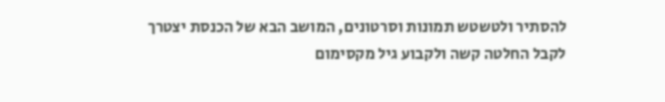להסתיר ולטשטש תמונות וסרטונים, המושב הבא של הכנסת יצטרך לקבל החלטה קשה ולקבוע גיל מקסימום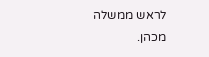לראש ממשלה מכהן.